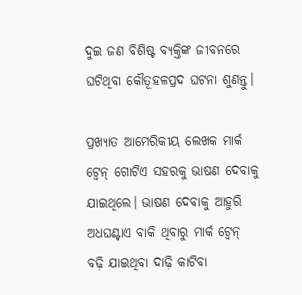ଦୁଇ ଜଣ ବିଶିଷ୍ଟ ବ୍ୟକ୍ତିଙ୍କ ଜୀବନରେ ଘଟିଥିବା କୌତୂହଳପ୍ରଦ ଘଟନା ଶୁଣନ୍ତୁ।

ପ୍ରଖ୍ୟାତ ଆମେରିକୀୟ ଲେଖକ ମାର୍କ ଟ୍ବେନ୍‌ ଗୋଟିଏ ସହରକୁ ଭାଷଣ ଦେବାକୁ ଯାଇଥିଲେ। ଭାଷଣ ଦେବାକୁ ଆହୁରି ଅଧଘଣ୍ଟାଏ ବାକି ଥିବାରୁ ମାର୍କ ଟ୍ବେନ୍‌ ବଢ଼ି ଯାଇଥିବା ଦାଢ଼ି କାଟିବା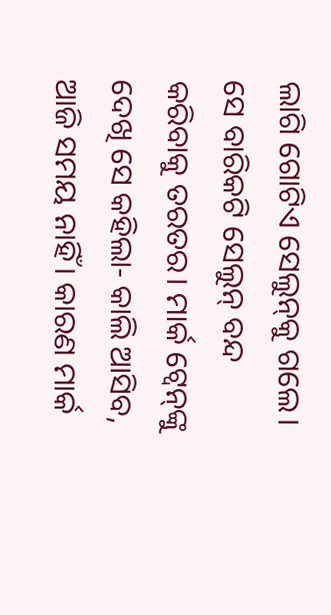ଲାଗି ଗୋଟିଏ ସେଲୁନ୍‌କୁ ଗଲେ। ସେ ବାରିକଟି ସେଲୁନ୍ ବନ୍ଦ କରିବାକୁ ତରତର। ମାର୍କ ଟ୍ବେନ୍‌ଙ୍କୁ ଦେଖି ସେ କହିଲା- କାଲି ଆସିବ, ଆଜି ସମୟ ନାହିଁ। କାରଣ ମାର୍କ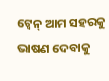ଟ୍ବେନ୍‌ ଆମ ସହରକୁ ଭାଷଣ ଦେବାକୁ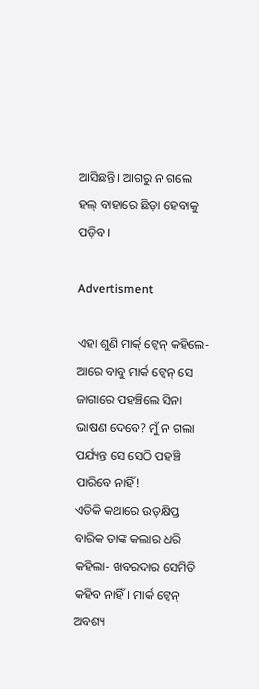ଆସିଛନ୍ତି। ଆଗରୁ ନ ଗଲେ ହଲ୍ ବାହାରେ ଛିଡ଼ା ହେବାକୁ ପଡ଼ିବ।

Advertisment

ଏହା ଶୁଣି ମାର୍କ‌୍ ଟ୍ବେନ୍ କହିଲେ- ଆରେ ବାବୁ ମାର୍କ ଟ୍ବେନ୍ ସେ ଜାଗାରେ ପହଞ୍ଚିଲେ ସିନା ଭାଷଣ ଦେବେ? ମୁଁ ନ ଗଲା ପର୍ଯ୍ୟନ୍ତ ସେ ସେଠି ପହଞ୍ଚି ପାରିବେ ନାହିଁ!
ଏତିକି କଥାରେ ଉତ୍‌କ୍ଷିପ୍ତ ବାରିକ ତାଙ୍କ କଲାର ଧରି କହିଲା- ଖବରଦାର ସେମିତି କହିବ ନାହିଁ। ମାର୍କ ଟ୍ବେନ୍ ଅବଶ୍ୟ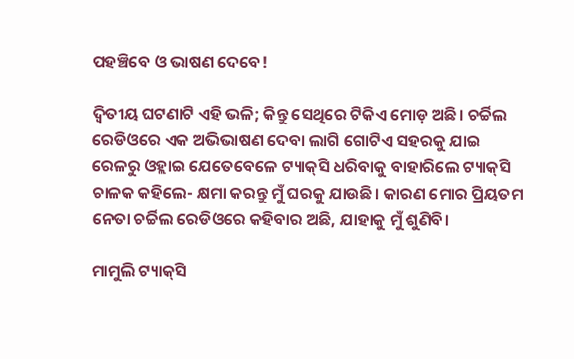ପହଞ୍ଚିବେ ଓ ଭାଷଣ ଦେବେ!

ଦ୍ବିତୀୟ ଘଟଣାଟି ଏହି ଭଳି; କିନ୍ତୁ ସେଥିରେ ଟିକିଏ ମୋଡ଼ ଅଛି। ଚର୍ଚ୍ଚିଲ ରେଡିଓରେ ଏକ ଅଭିଭାଷଣ ଦେବା ଲାଗି ଗୋଟିଏ ସହରକୁ ଯାଇ ରେଳରୁ ଓହ୍ଲାଇ ଯେତେବେଳେ ଟ୍ୟାକ୍‌ସି ଧରିବାକୁ ବାହାରିଲେ ଟ୍ୟାକ୍‌ସି ଚାଳକ କହିଲେ- କ୍ଷମା କରନ୍ତୁ ମୁଁ ଘରକୁ ଯାଉଛି। କାରଣ ମୋର ପ୍ରିୟତମ ନେତା ଚର୍ଚ୍ଚିଲ ରେଡିଓରେ କହିବାର ଅଛି, ଯାହାକୁ ମୁଁ ଶୁଣିବି।

ମାମୁଲି ଟ୍ୟାକ୍‌ସି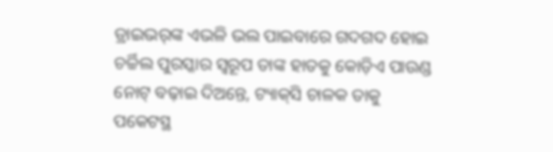ଡ୍ରାଇଭର୍‌ଙ୍କ ଏଭଳି ଭଲ ପାଇବାରେ ଗଦଗଦ ହୋଇ ଚର୍ଚ୍ଚିଲ ପୁରସ୍କାର ସ୍ବରୂପ ତାଙ୍କ ହାତକୁ କୋଡ଼ିଏ ପାଉଣ୍ଡ ନୋଟ୍ ବଢ଼ାଇ ଦିଅନ୍ତେ, ଟ୍ୟାକ୍‌ସି ଚାଳକ ତାକୁ ପକେଟସ୍ଥ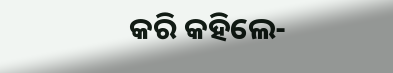କରି କହିଲେ-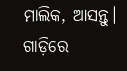ମାଲିକ, ଆସନ୍ତୁ। ଗାଡ଼ିରେ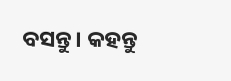ବସନ୍ତୁ। କହନ୍ତୁ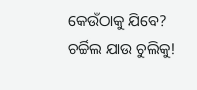କେଉଁଠାକୁ ଯିବେ? ଚର୍ଚ୍ଚିଲ ଯାଉ ଚୁଲିକୁ!